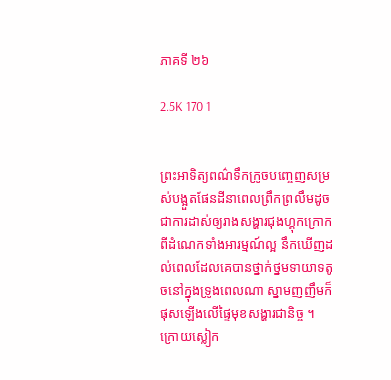ភាគទី ២៦

2.5K 170 1


ព្រះអាទិត្យពណ៌ទឹកក្រូចបញ្ចេញសម្រស់បង្អួតផែនដីនាពេលព្រឹកព្រលឹមដូចជាការដាស់ឲ្យរាងសង្ហារជុងហ្គុកក្រោកពីដំណេកទាំងអារម្មណ៍ល្អ នឹកឃើញដល់ពេលដែលគេបានថ្នាក់ថ្នមទាយាទតូចនៅក្នុងទ្រូងពេលណា ស្នាមញញឹមក៏ផុសឡើងលើផ្ទៃមុខសង្ហារជានិច្ច ។ ក្រោយស្លៀក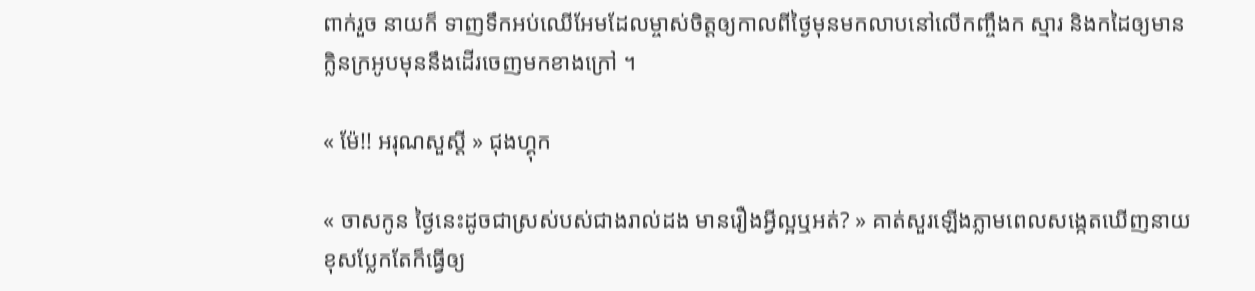ពាក់រួច នាយក៏ ទាញទឹកអប់ឈើអែមដែលម្ចាស់ចិត្តឲ្យកាលពីថ្ងៃមុនមកលាបនៅលើកញ្ចឹងក ស្មារ និងកដៃឲ្យមានក្លិនក្រអូបមុននឹងដើរចេញមកខាងក្រៅ ។

« ម៉ែ!! អរុណសួស្ដី » ជុងហ្គុក

« ចាសកូន ថ្ងៃនេះដូចជាស្រស់បស់ជាងរាល់ដង មានរឿងអ្វីល្អឬអត់? » គាត់សួរឡើងភ្លាមពេលសង្កេតឃើញនាយខុសប្លែកតែក៏ធ្វើឲ្យ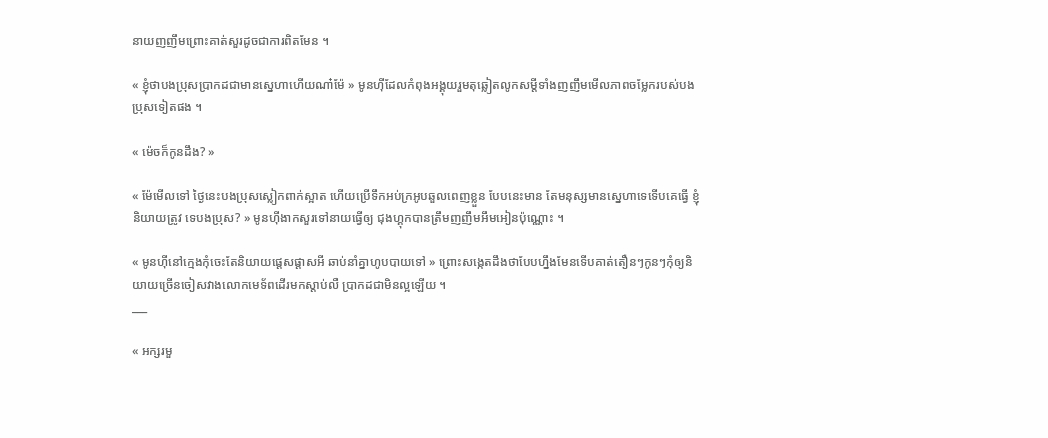នាយញញឹមព្រោះគាត់សួរដូចជាការពិតមែន ។

« ខ្ញុំថាបងប្រុសប្រាកដជាមានស្នេហាហើយណា៎ម៉ែ » មូនហ៊ីដែលកំពុងអង្គុយរួមតុឆ្លៀតលូកសម្ដីទាំងញញឹមមើលភាពចម្លែករបស់បងប្រុសទៀតផង ។

« ម៉េចក៏កូនដឹង? »

« ម៉ែមើលទៅ ថ្ងៃនេះបងប្រុសស្លៀកពាក់ស្អាត ហើយប្រើទឹកអប់ក្រអូបឆួលពេញខ្លួន បែបនេះមាន តែមនុស្សមានស្នេហាទេទើបគេធ្វើ ខ្ញុំនិយាយត្រូវ ទេបងប្រុស? » មូនហ៊ីងាកសួរទៅនាយធ្វើឲ្យ ជុងហ្គុកបានត្រឹមញញឹមអឹមអៀនប៉ុណ្ណោះ ។

« មូនហ៊ីនៅក្មេងកុំចេះតែនិយាយផ្ដេសផ្ដាសអី ឆាប់នាំគ្នាហូបបាយទៅ » ព្រោះសង្កេតដឹងថាបែបហ្នឹងមែនទើបគាត់តឿនៗកូនៗកុំឲ្យនិយាយច្រើនចៀសវាងលោកមេទ័ពដើរមកស្ដាប់លឺ ប្រាកដជាមិនល្អឡើយ ។
___

« អក្សរមួ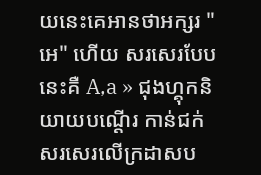យនេះគេអានថាអក្សរ "អេ" ហើយ សរសេរបែបនេះគឺ A,a » ជុងហ្គុកនិយាយបណ្ដើរ កាន់ជក់សរសេរលើក្រដាសប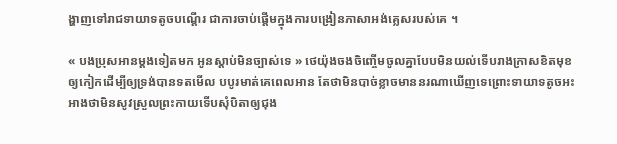ង្ហាញទៅរាជទាយាទតូចបណ្ដើរ ជាការចាប់ផ្ដើមក្នុងការបង្រៀនភាសាអង់គ្លេសរបស់គេ ។

« បងប្រុសអានម្ដងទៀតមក អូនស្ដាប់មិនច្បាស់ទេ » ថេយ៉ុងចងចិញ្ចើមចូលគ្នាបែបមិនយល់ទើបរាងក្រាសខិតមុខឲ្យកៀកដើម្បីឲ្យទ្រង់បានទតមើល បបូរមាត់គេពេលអាន តែថាមិនបាច់ខ្លាចមាននរណាឃើញទេព្រោះទាយាទតូចអះអាងថាមិនសូវស្រួលព្រះកាយទើបសុំបិតាឲ្យជុង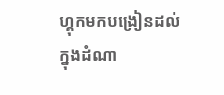ហ្គុកមកបង្រៀនដល់ក្នុងដំណា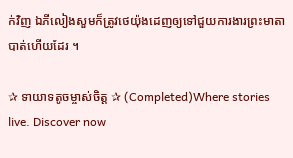ក់វិញ ឯភីលៀងសួមក៏ត្រូវថេយ៉ុងដេញឲ្យទៅជួយការងារព្រះមាតាបាត់ហើយដែរ ។

✰ ទាយាទតូចម្ចាស់ចិត្ត ✰ (Completed)Where stories live. Discover now